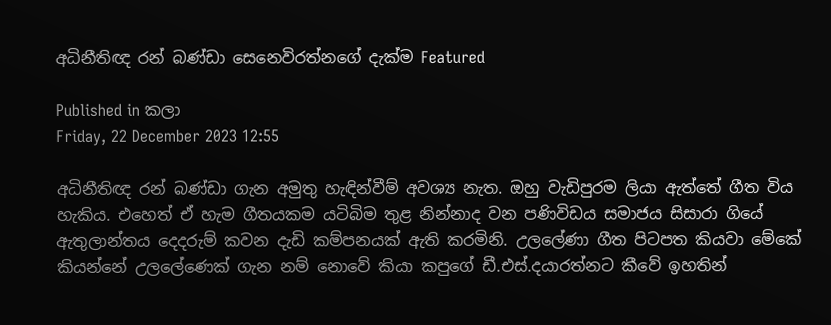අධිනීතිඥ රන් බණ්ඩා සෙනෙවිරත්නගේ දැක්ම Featured

Published in කලා
Friday, 22 December 2023 12:55

අධිනීතිඥ රන් බණ්ඩා ගැන අමුතු හැඳින්වීම් අවශ්‍ය නැත. ඔහු වැඩිපුරම ලියා ඇත්තේ ගීත විය හැකිය. එහෙත් ඒ හැම ගීතයකම යටිබිම තුළ නින්නාද වන පණිවිඩය සමාජය සිසාරා ගියේ ඇතුලාන්තය දෙදරුම් කවන දැඩි කම්පනයක් ඇති කරමිනි. උලලේණා ගීත පිටපත කියවා මේකේ කියන්නේ උලලේණෙක් ගැන නම් නොවේ කියා කපුගේ ඩී.එස්.දයාරත්නට කීවේ ඉහතින්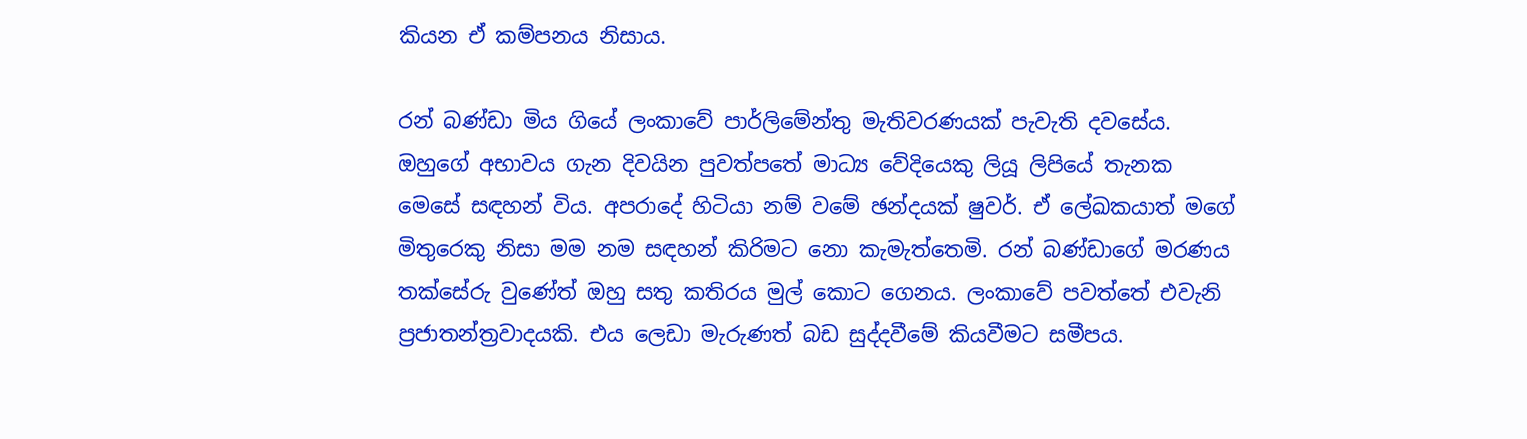කියන ඒ කම්පනය නිසාය.

රන් බණ්ඩා මිය ගියේ ලංකාවේ පාර්ලිමේන්තු මැතිවරණයක් පැවැති දවසේය. ඔහුගේ අභාවය ගැන දිවයින පුවත්පතේ මාධ්‍ය වේදියෙකු ලියූ ලිපියේ තැනක මෙසේ සඳහන් විය. අපරාදේ හිටියා නම් වමේ ඡන්දයක් ෂුවර්. ඒ ලේඛකයාත් මගේ මිතුරෙකු නිසා මම නම සඳහන් කිරිමට නො කැමැත්තෙමි. රන් බණ්ඩාගේ මරණය තක්සේරු වුණේත් ඔහු සතු කතිරය මුල් කොට ගෙනය. ලංකාවේ පවත්තේ එවැනි ප්‍රජාතන්ත්‍රවාදයකි. එය ලෙඩා මැරුණත් බඩ සුද්දවීමේ කියවීමට සමීපය.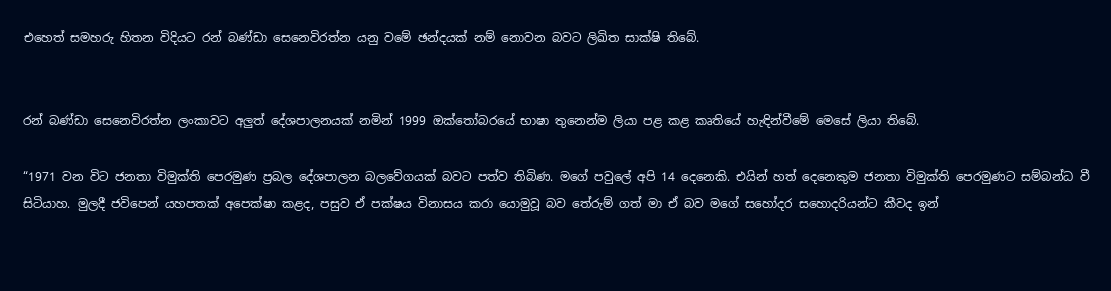එහෙත් සමහරු හිතන විදියට රන් බණ්ඩා සෙනෙවිරත්න යනු වමේ ඡන්දයක් නම් නොවන බවට ලිඛිත සාක්ෂි තිබේ.


රන් බණ්ඩා සෙනෙවිරත්න ලංකාවට අලුත් දේශපාලනයක් නමින් 1999 ඔක්තෝබරයේ භාෂා තුනෙන්ම ලියා පළ කළ කෘතියේ හැඳින්වීමේ මෙසේ ලියා තිබේ.

“1971 වන විට ජනතා විමුක්ති පෙරමුණ ප්‍රබල දේශපාලන බලවේගයක් බවට පත්ව තිබිණ. මගේ පවුලේ අපි 14 දෙනෙකි. එයින් හත් දෙනෙකුම ජනතා විමුක්ති පෙරමුණට සම්බන්ධ වී සිටියාහ. මුලදී ජවිපෙන් යහපතක් අපෙක්ෂා කළද, පසුව ඒ පක්ෂය විනාසය කරා යොමුවූ බව තේරුම් ගත් මා ඒ බව මගේ සහෝදර සහොදරියන්ට කීවද ඉන්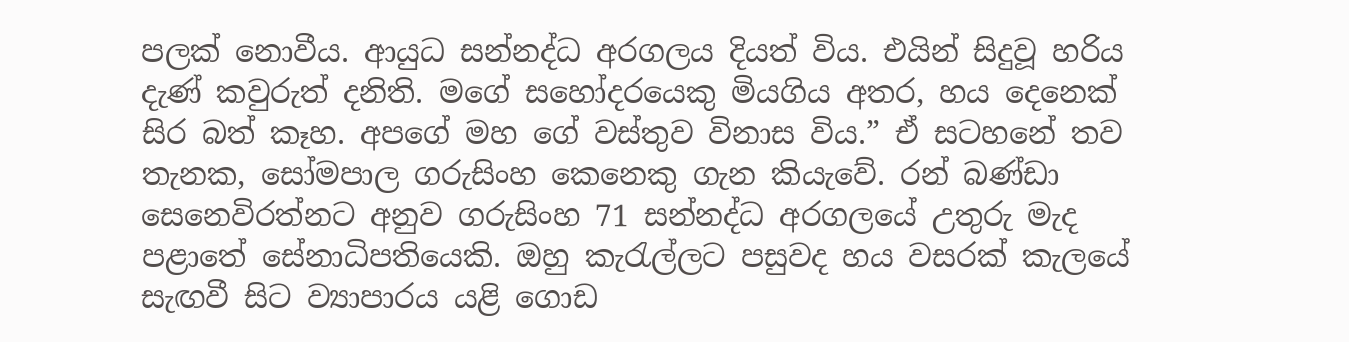පලක් නොවීය. ආයුධ සන්නද්ධ අරගලය දියත් විය. එයින් සිදුවූ හරිය දැණ් කවුරුත් දනිති. මගේ සහෝදරයෙකු මියගිය අතර, හය දෙනෙක් සිර බත් කෑහ. අපගේ මහ ගේ වස්තුව විනාස විය.” ඒ සටහනේ තව තැනක, සෝමපාල ගරුසිංහ කෙනෙකු ගැන කියැවේ. රන් බණ්ඩා සෙනෙවිරත්නට අනුව ගරුසිංහ 71 සන්නද්ධ අරගලයේ උතුරු මැද පළාතේ සේනාධිපතියෙකි. ඔහු කැරැල්ලට පසුවද හය වසරක් කැලයේ සැඟවී සිට ව්‍යාපාරය යළි ගොඩ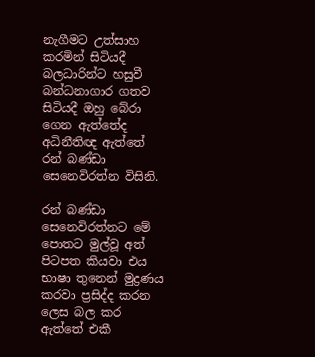නැගීමට උත්සාහ කරමින් සිටියදී බලධාරින්ට හසුවී බන්ධනාගාර ගතව සිටියදී ඔහු බේරා ගෙන ඇත්තේද අධිනීතිඥ ඇත්තේ රන් බණ්ඩා සෙනෙවිරත්න විසිනි.

රන් බණ්ඩා සෙනෙවිරත්නට මේ පොතට මුල්වූ අත් පිටපත කියවා එය භාෂා තුනෙන් මුද්‍රණය කරවා ප්‍රසිද්ද කරන ලෙස බල කර ඇත්තේ එකී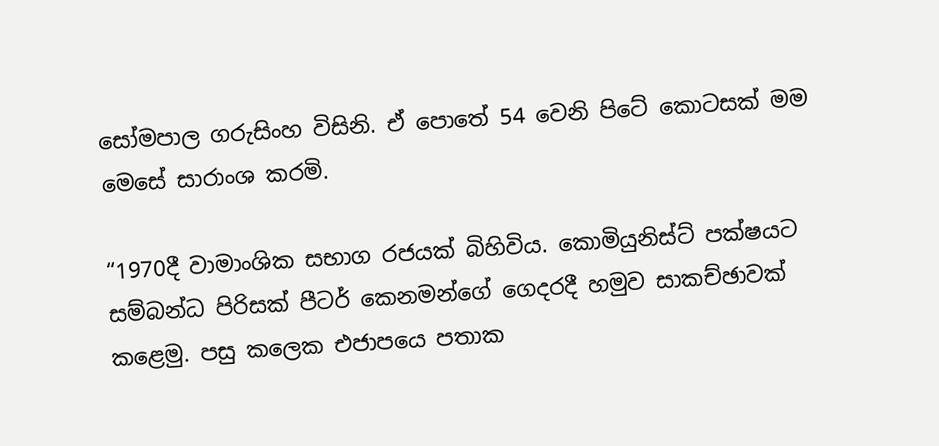සෝමපාල ගරුසිංහ විසිනි. ඒ පොතේ 54 වෙනි පිටේ කොටසක් මම මෙසේ සාරාංශ කරමි.

“1970දී වාමාංශික සභාග රජයක් බිහිවිය. කොමියුනිස්ට් පක්ෂයට සම්බන්ධ පිරිසක් පීටර් කෙනමන්ගේ ගෙදරදී හමුව සාකච්ඡාවක් කළෙමු. පසු කලෙක එජාපයෙ පතාක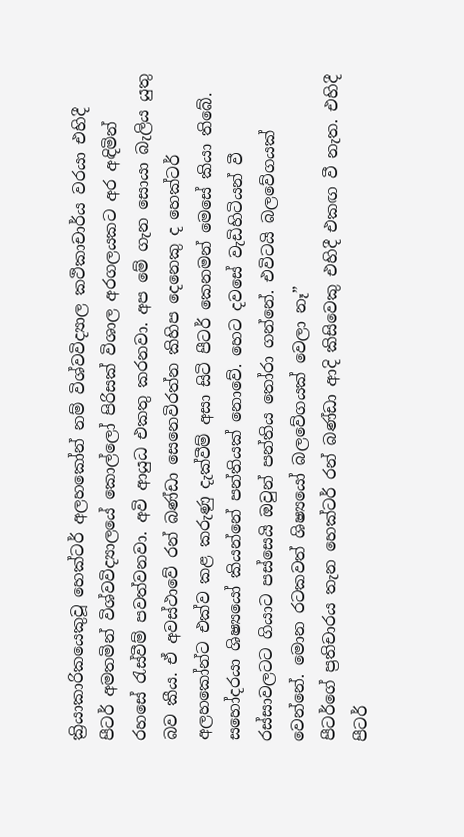ක්‍රියාකාරිකයෙකුවූ හෙක්ටර් අලහකෝන් නම් විශ්වවිද්‍යාල කථිකාචාර්ය වරයා එහිදී පීටර් අමතමින් විශ්වවිද්‍යාලයේ කොල්ලෝ පිරිසක් විශාල අරගලයකට අර අඳිමින් රහසේ රැස්වීම් පවත්වනවා. අවි ආයුධ එකතු කරනවා. අප මේ ගැන සොයා බැලිය යුතු බව කීය. ඒ අවස්ථාවේ රන් බණ්ඩා සෙනෙවිරත්න කිහිප දෙනෙකු ද හෙක්ටර් අලහකෝන්ට එක්ව කළ කරුණු දැක්වීම් අසා සිටි පීටර් කෙනමන් මෙසේ කියා තිබේ. සහෝදරයා ශිෂ්‍යයෝ කියන්නේ පන්තියක් නොවේ. හෙට දවසේ වැඩිහිටියන් වී රස්සාවලටට ගියාට පස්සෙයි ඔවුන් පන්තිය තෝරා ගන්නේ. එවිටයි බලවේගයක් වෙන්නේ. මොන රටකවත් ශිෂ්‍යයෝ බලවේගයක් වෙලා නෑ”
පීටර්ගේ ප්‍රතිචාරය තැන හෙක්ටර් රන් බණ්ඩා ආදි කිසිවෙකු එහිදී එකඟ වී නැත. එහිදී පීටර්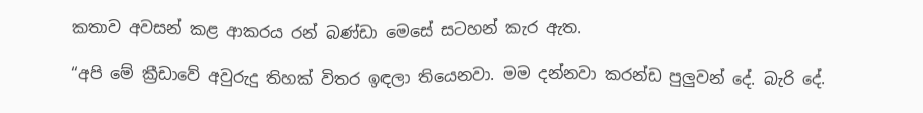කතාව අවසන් කළ ආකරය රන් බණ්ඩා මෙසේ සටහන් කැර ඇත.

“අපි මේ ක්‍රීඩාවේ අවුරුදු තිහක් විතර ඉඳලා තියෙනවා. මම දන්නවා කරන්ඩ පුලුවන් දේ. බැරි දේ.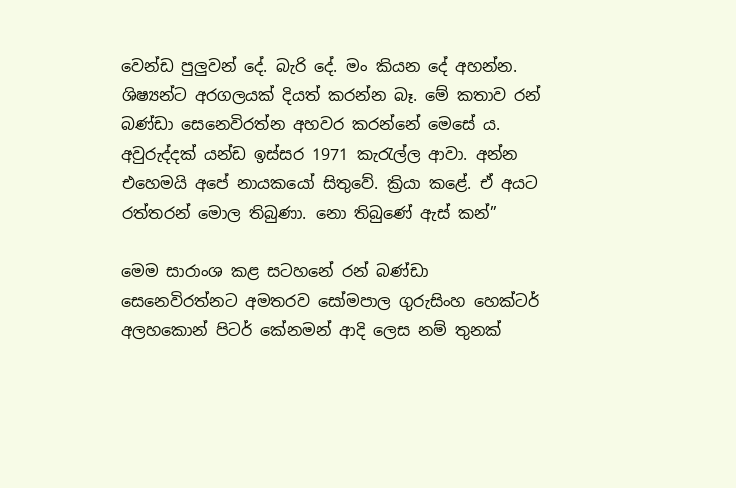වෙන්ඩ පුලුවන් දේ. බැරි දේ. මං කියන දේ අහන්න. ශිෂ්‍යන්ට අරගලයක් දියත් කරන්න බෑ. මේ කතාව රන් බණ්ඩා සෙනෙවිරත්න අහවර කරන්නේ මෙසේ ය. අවුරුද්දක් යන්ඩ ඉස්සර 1971 කැරැල්ල ආවා. අන්න එහෙමයි අපේ නායකයෝ සිතුවේ. ක්‍රියා කළේ. ඒ අයට රත්තරන් මොල තිබුණා. නො තිබුණේ ඇස් කන්”

මෙම සාරාංශ කළ සටහනේ රන් බණ්ඩා සෙනෙවිරත්නට අමතරව සෝමපාල ගුරුසිංහ හෙක්ටර් අලහකොන් පිටර් කේනමන් ආදි ලෙස නම් තුනක්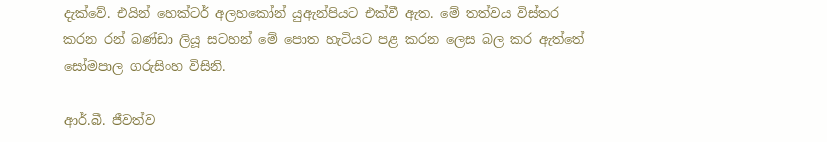දැක්වේ. එයින් හෙක්ටර් අලහකෝන් යුඇන්පියට එක්වී ඇත. මේ තත්වය විස්තර කරන රන් බණ්ඩා ලියූ සටහන් මේ පොත හැටියට පළ කරන ලෙස බල කර ඇත්තේ සෝමපාල ගරුසිංහ විසිනි.

ආර්.බී. ජීවත්ව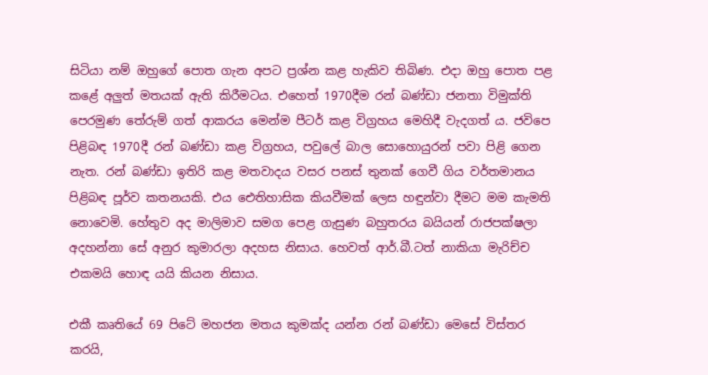සිටියා නම් ඔහුගේ පොත ගැන අපට ප්‍රශ්න කළ හැකිව තිබිණ. එදා ඔහු පොත පළ කළේ අලුත් මතයක් ඇති කිරීමටය. එහෙත් 1970දීම රන් බණ්ඩා ජනතා විමුක්ති පෙරමුණ තේරුම් ගත් ආකරය මෙන්ම පීටර් කළ විග්‍රහය මෙහිදී වැදගත් ය. ජවිපෙ පිළිබඳ 1970දී රන් බණ්ඩා කළ විග්‍රහය, පවුලේ බාල සොහොයුරන් පවා පිළි ගෙන නැත. රන් බණ්ඩා ඉතිරි කළ මතවාදය වසර පනස් තුනක් ගෙවී ගිය වර්තමානය පිළිබඳ පූර්ව කතනයකි. එය ඓතිහාසික කියවීමක් ලෙස හඳුන්වා දීමට මම කැමති නොවෙමි. හේතුව අද මාලිමාව සමග පෙළ ගැසුණ බහුතරය බයියන් රාජපක්ෂලා අදහන්නා සේ අනුර කුමාරලා අදහස නිසාය. හෙවත් ආර්.බී.ටත් නාකියා මැරිච්ච එකමයි හොඳ යයි කියන නිසාය.

එකී කෘතියේ 69 පිටේ මහජන මතය කුමක්ද යන්න රන් බණ්ඩා මෙසේ විස්තර කරයි,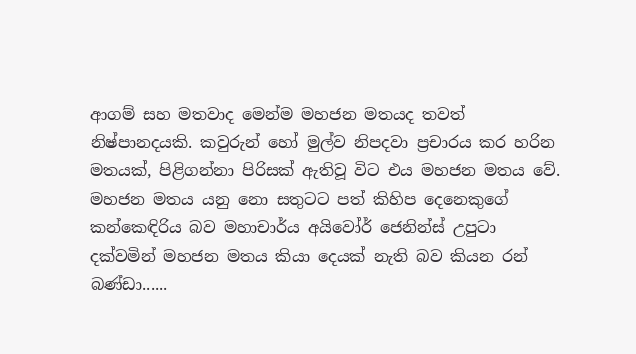ආගම් සහ මතවාද මෙන්ම මහජන මතයද තවත් නිෂ්පානදයකි. කවුරුන් හෝ මුල්ව නිපදවා ප්‍රචාරය කර හරින මතයක්, පිළිගන්නා පිරිසක් ඇතිවූ විට එය මහජන මතය වේ. මහජන මතය යනු නො සතුටට පත් කිහිප දෙනෙකුගේ කන්කෙඳිරිය බව මහාචාර්ය අයිවෝර් ජෙනින්ස් උපුටා දක්වමින් මහජන මතය කියා දෙයක් නැති බව කියන රන් බණ්ඩා......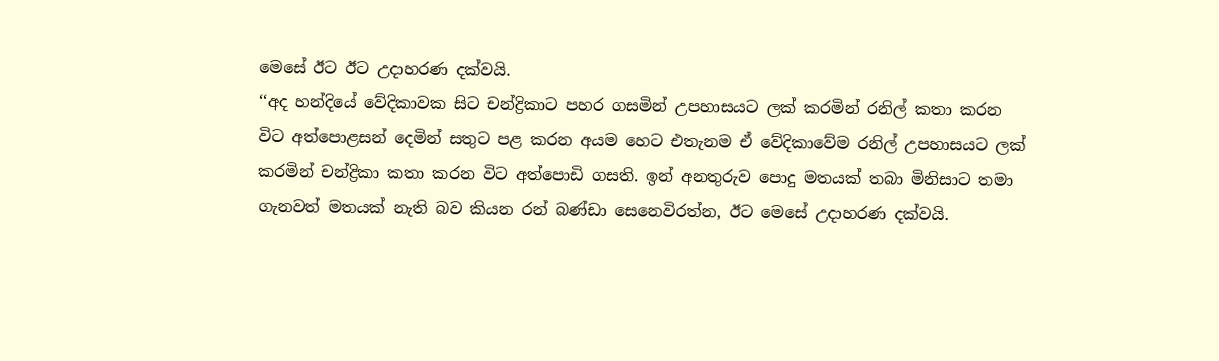මෙසේ ඊට ඊට උදාහරණ දක්වයි.
‘‘අද හන්දියේ වේදිකාවක සිට චන්ද්‍රිකාට පහර ගසමින් උපහාසයට ලක් කරමින් රනිල් කතා කරන විට අත්පොළසන් දෙමින් සතුට පළ කරන අයම හෙට එතැනම ඒ වේදිකාවේම රනිල් උපහාසයට ලක් කරමින් චන්ද්‍රිකා කතා කරන විට අත්පොඩි ගසති. ඉන් අනතුරුව පොදු මතයක් තබා මිනිසාට තමා ගැනවත් මතයක් නැති බව කියන රන් බණ්ඩා සෙනෙවිරත්න, ඊට මෙසේ උදාහරණ දක්වයි.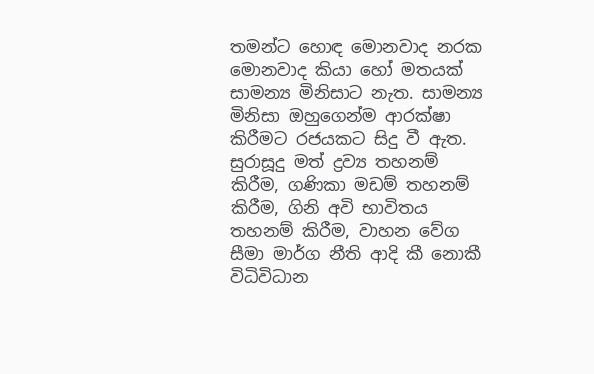තමන්ට හොඳ මොනවාද නරක මොනවාද කියා හෝ මතයක් සාමන්‍ය මිනිසාට නැත. සාමන්‍ය මිනිසා ඔහුගෙන්ම ආරක්ෂා කිරීමට රජයකට සිදු වී ඇත. සුරාසූදු මත් ද්‍රව්‍ය තහනම් කිරීම, ගණිකා මඩම් තහනම් කිරීම, ගිනි අවි භාවිතය තහනම් කිරීම, වාහන වේග සීමා මාර්ග නීති ආදි කී නොකී විධිවිධාන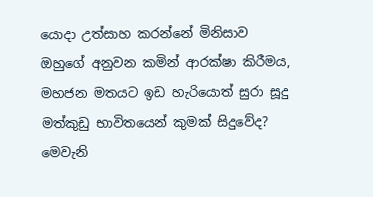යොදා උත්සාහ කරන්නේ මිනිසාව ඔහුගේ අනුවන කමින් ආරක්ෂා කිරීමය, මහජන මතයට ඉඩ හැරියොත් සුරා සූදු මත්කුඩු භාවිතයෙන් කුමක් සිදුවේද? මෙවැනි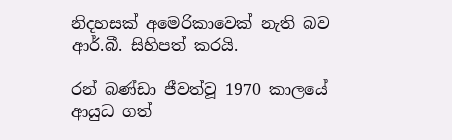නිදහසක් අමෙරිකාවෙක් නැති බව ආර්.බී. සිහිපත් කරයි.

රන් බණ්ඩා ජීවත්වූ 1970 කාලයේ ආයුධ ගත්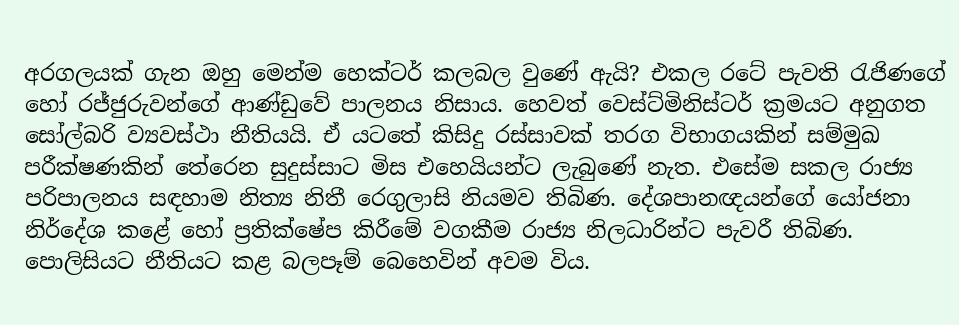අරගලයක් ගැන ඔහු මෙන්ම හෙක්ටර් කලබල වුණේ ඇයි? එකල රටේ පැවති රැජිණගේ හෝ රජ්ජුරුවන්ගේ ආණ්ඩුවේ පාලනය නිසාය. හෙවත් වෙස්ට්මිනිස්ටර් ක්‍රමයට අනුගත සෝල්බරි ව්‍යවස්ථා නීතියයි. ඒ යටතේ කිසිදු රස්සාවක් තරග විභාගයකින් සම්මුඛ පරීක්ෂණකින් තේරෙන සුදුස්සාට මිස එහෙයියන්ට ලැබුණේ නැත. එසේම සකල රාජ්‍ය පරිපාලනය සඳහාම නිත්‍ය නිතී රෙගුලාසි නියමව තිබිණ. දේශපානඥයන්ගේ යෝජනා නිර්දේශ කළේ හෝ ප්‍රතික්ෂේප කිරීමේ වගකීම රාජ්‍ය නිලධාරින්ට පැවරී තිබිණ. පොලිසියට නීතියට කළ බලපෑම් බෙහෙවින් අවම විය.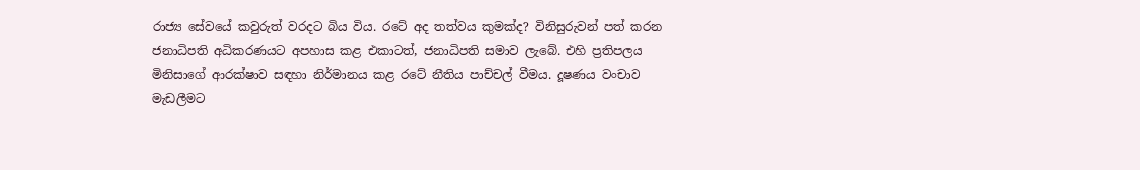රාජ්‍ය සේවයේ කවුරුත් වරදට බිය විය. රටේ අද තත්වය කුමක්ද? විනිසුරුවන් පත් කරන ජනාධිපති අධිකරණයට අපහාස කළ එකාටත්, ජනාධිපති සමාව ලැබේ. එහි ප්‍රතිපලය මිනිසාගේ ආරක්ෂාව සඳහා නිර්මානය කළ රටේ නීතිය පාච්චල් වීමය. දූෂණය වංචාව මැඩලීමට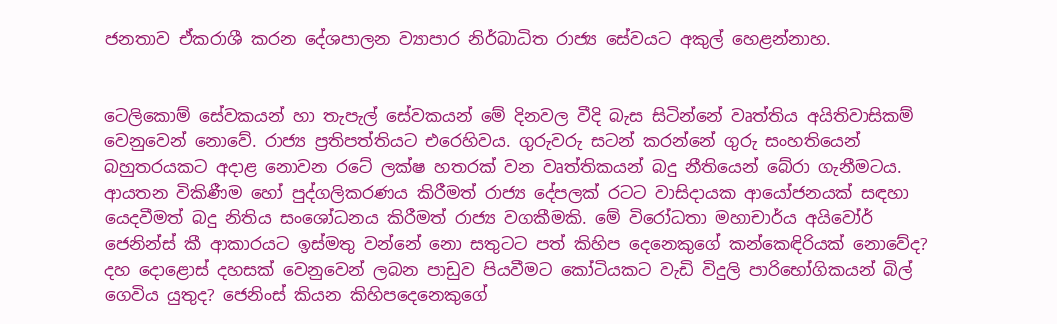ජනතාව ඒකරාශී කරන දේශපාලන ව්‍යාපාර නිර්බාධිත රාජ්‍ය සේවයට අකුල් හෙළන්නාහ.


ටෙලිකොම් සේවකයන් හා තැපැල් සේවකයන් මේ දිනවල වීදි බැස සිටින්නේ වෘත්තිය අයිතිවාසිකම් වෙනුවෙන් නොවේ. රාජ්‍ය ප්‍රතිපත්තියට එරෙහිවය. ගුරුවරු සටන් කරන්නේ ගුරු සංහතියෙන් බහුතරයකට අදාළ නොවන රටේ ලක්ෂ හතරක් වන වෘත්තිකයන් බදු නීතියෙන් බේරා ගැනීමටය. ආයතන විකිණීම හෝ පුද්ගලිකරණය කිරීමත් රාජ්‍ය දේපලක් රටට වාසිදායක ආයෝජනයක් සඳහා යෙදවීමත් බදු නිතිය සංශෝධනය කිරීමත් රාජ්‍ය වගකීමකි. මේ විරෝධතා මහාචාර්ය අයිවෝර් ජෙනින්ස් කී ආකාරයට ඉස්මතු වන්නේ නො සතුටට පත් කිහිප දෙනෙකුගේ කන්කෙඳිරියක් නොවේද? දහ දොළොස් දහසක් වෙනුවෙන් ලබන පාඩුව පියවීමට කෝටියකට වැඩි විදුලි පාරිභෝගිකයන් බිල් ගෙවිය යුතුද? ජෙනිංස් කියන කිහිපදෙනෙකුගේ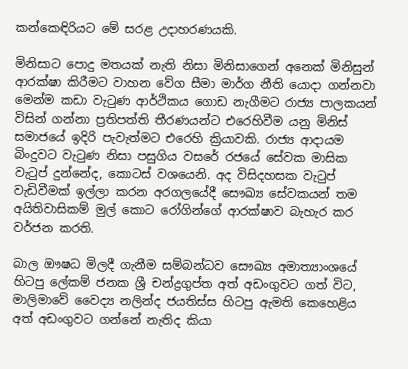කන්කෙඳිරියට මේ සරළ උදාහරණයකි.

මිනිසාට පොදු මතයක් නැති නිසා මිනිසාගෙන් අනෙක් මිනිසුන් ආරක්ෂා කිරීමට වාහන වේග සීමා මාර්ග නීති යොදා ගන්නවා මෙන්ම කඩා වැටුණ ආර්ථිකය ගොඩ නැගීමට රාජ්‍ය පාලකයන් විසින් ගන්නා ප්‍රතිපත්ති තීරණයන්ට එරෙහිවීම යනු මිනිස් සමාජයේ ඉදිරි පැවැත්මට එරෙහි ක්‍රියාවකි. රාජ්‍ය ආදායම බිංදුවට වැටුණ නිසා පසුගිය වසරේ රජයේ සේවක මාසික වැටුප් දුන්නේද, කොටස් වශයෙනි. අද විසිදහසක වැටුප් වැඩිවීමක් ඉල්ලා කරන අරගලයේදී සෞඛ්‍ය සේවකයන් තම අයිතිවාසිකම් මුල් කොට රෝගින්ගේ ආරක්ෂාව බැහැර කර වර්ජන කරති.

බාල ඖෂධ මිලදී ගැනීම සම්බන්ධව සෞඛ්‍ය අමාත්‍යාංශයේ හිටපු ලේකම් ජනක ශ්‍රී චන්ද්‍රගුප්ත අත් අඩංගුවට ගත් විට, මාලිමාවේ වෛද්‍ය නලින්ද ජයතිස්ස හිටපු ඇමති කෙහෙළිය අත් අඩංගුවට ගන්නේ නැතිද කියා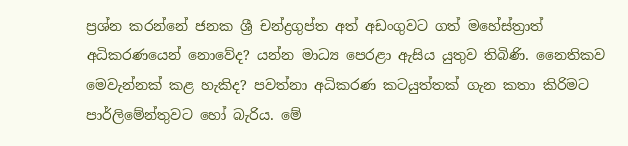ප්‍රශ්න කරන්නේ ජනක ශ්‍රී චන්ද්‍රගුප්ත අත් අඩංගුවට ගත් මහේස්ත්‍රාත් අධිකරණයෙන් නොවේද? යන්න මාධ්‍ය පෙරළා ඇසිය යුතුව තිබිණි. නෛතිකව මෙවැන්නක් කළ හැකිද? පවත්නා අධිකරණ කටයුත්තක් ගැන කතා කිරිමට පාර්ලිමේන්තුවට හෝ බැරිය. මේ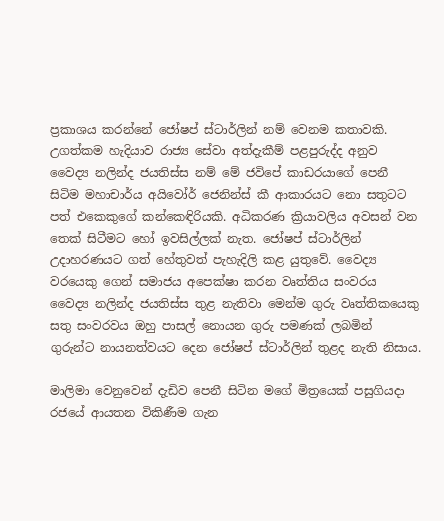ප්‍රකාශය කරන්නේ ජෝෂප් ස්ටාර්ලින් නම් වෙනම කතාවකි. උගත්කම හැදියාව රාජ්‍ය සේවා අත්දැකීම් පළපුරුද්ද අනුව වෛද්‍ය නලින්ද ජයතිස්ස නම් මේ ජවිපේ කාඩරයාගේ පෙනී සිටිම මහාචාර්ය අයිවෝර් ජෙනින්ස් කී ආකාරයට නො සතුටට පත් එකෙකුගේ කන්කෙඳිරියකි. අධිකරණ ක්‍රියාවලිය අවසන් වන තෙක් සිටීමට හෝ ඉවසිල්ලක් නැත. ජෝෂප් ස්ටාර්ලින් උදාහරණයට ගත් හේතුවත් පැහැදිලි කළ යුතුවේ. වෛද්‍ය වරයෙකු ගෙන් සමාජය අපෙක්ෂා කරන වෘත්තිය සංවරය වෛද්‍ය නලින්ද ජයතිස්ස තුළ නැතිවා මෙන්ම ගුරු වෘත්තිකයෙකු සතු සංවරවය ඔහු පාසල් නොයන ගුරු පමණක් ලබමින් ගුරුන්ට නායනත්වයට දෙන ජෝෂප් ස්ටාර්ලින් තුළද නැති නිසාය.

මාලිමා වෙනුවෙන් දැඩිව පෙනී සිටින මගේ මිත්‍රයෙක් පසුගියදා රජයේ ආයතන විකිණීම ගැන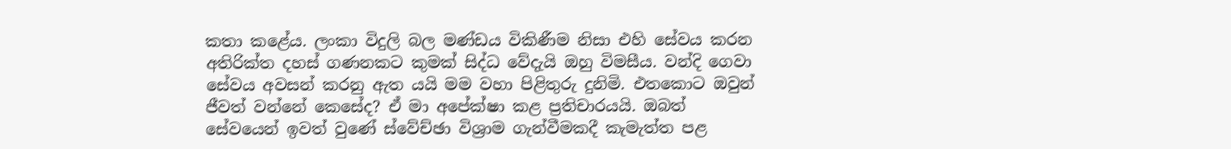කතා කළේය. ලංකා විදුලි බල මණ්ඩය විකිණීම නිසා එහි සේවය කරන අතිරික්ත දහස් ගණනකට කුමක් සිද්ධ වේදැයි ඔහු විමසීය. වන්දි ගෙවා සේවය අවසන් කරනු ඇත යයි මම වහා පිළිතුරු දුනිමි. එතකොට ඔවුන් ජීවත් වන්නේ කෙසේද? ඒ මා අපේක්ෂා කළ ප්‍රතිචාරයයි. ඔබත් සේවයෙන් ඉවත් වුණේ ස්වේච්ඡා විශ්‍රාම ගැන්වීමකදී කැමැත්ත පළ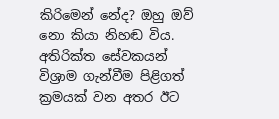කිරිමෙන් නේද? ඔහු ඔව් නො කියා නිහඬ විය. අතිරික්ත සේවකයන් විශ්‍රාම ගැන්වීම පිළිගත් ක්‍රමයක් වන අතර ඊට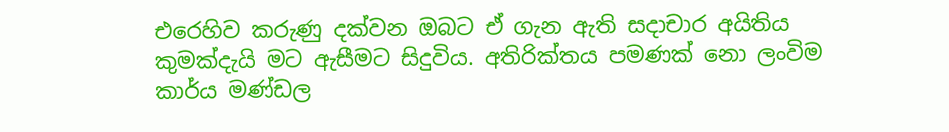එරෙහිව කරුණු දක්වන ඔබට ඒ ගැන ඇති සදාචාර අයිතිය කුමක්දැයි මට ඇසීමට සිදුවිය. අතිරික්තය පමණක් නො ලංවිම කාර්ය මණ්ඩල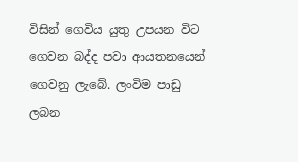විසින් ගෙවිය යුතු උපයන විට ගෙවන බද්ද පවා ආයතනයෙන් ගෙවනු ලැබේ. ලංවිම පාඩු ලබන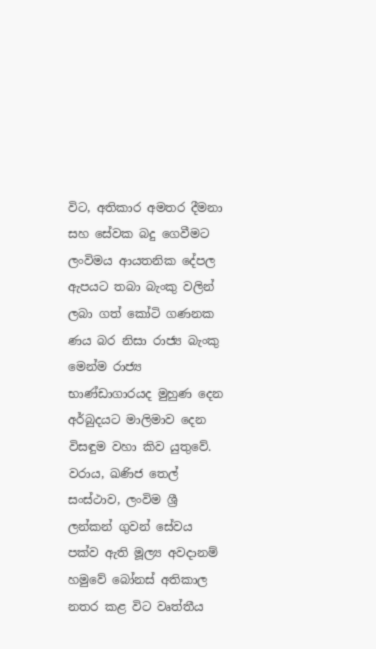විට, අතිකාර අමතර දීමනා සහ සේවක බදු ගෙවීමට ලංවිමය ආයතනික දේපල ඇපයට තබා බැංකු වලින් ලබා ගත් කෝටි ගණනක ණය බර නිසා රාජ්‍ය බැංකු මෙන්ම රාජ්‍ය භාණ්ඩාගාරයද මුහුණ දෙන අර්බුදයට මාලිමාව දෙන විසඳුම වහා කිව යුතුවේ. වරාය, ඛණිජ තෙල් සංස්ථාව, ලංවිම ශ්‍රී ලන්කන් ගුවන් සේවය පක්ව ඇති මූල්‍ය අවදානම් හමුවේ බෝනස් අතිකාල නතර කළ විට වෘත්තීය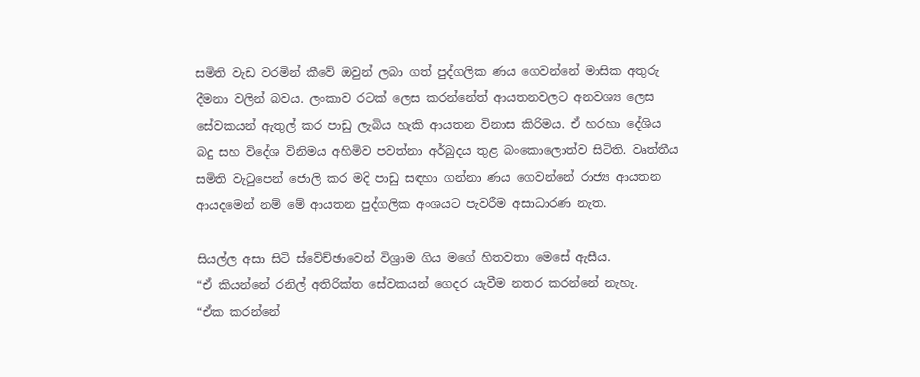සමිති වැඩ වරමින් කීවේ ඔවුන් ලබා ගත් පුද්ගලික ණය ගෙවන්නේ මාසික අතුරු දීමනා වලින් බවය. ලංකාව රටක් ලෙස කරන්නේත් ආයතනවලට අනවශ්‍ය ලෙස සේවකයන් ඇතුල් කර පාඩු ලැබිය හැකි ආයතන විනාස කිරිමය. ඒ හරහා දේශිය බදු සහ විදේශ විනිමය අහිමිව පවත්නා අර්බුදය තුළ බංකොලොත්ව සිටිති. වෘත්තීය සමිති වැටුපෙන් ජොලි කර මදි පාඩු සඳහා ගන්නා ණය ගෙවන්නේ රාජ්‍ය ආයතන ආයදමෙන් නම් මේ ආයතන පුද්ගලික අංශයට පැවරීම අසාධාරණ නැත.

සියල්ල අසා සිටි ස්වේච්ඡාවෙන් විශ්‍රාම ගිය මගේ හිතවතා මෙසේ ඇසීය.
“ඒ කියන්නේ රනිල් අතිරික්ත සේවකයන් ගෙදර යැවීම නතර කරන්නේ නැහැ.
“ඒක කරන්නේ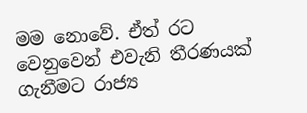මම නොවේ. ඒත් රට වෙනුවෙන් එවැනි තීරණයක් ගැනීමට රාජ්‍ය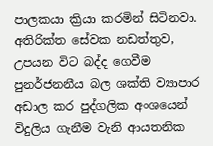පාලකයා ක්‍රියා කරමින් සිටිනවා. අතිරික්ත සේවක නඩත්තුව, උපයන විට බද්ද ගෙවීම පුනර්ජනනීය බල ශක්ති ව්‍යාපාර අඩාල කර පුද්ගලික අංශයෙන් විදුලිය ගැනීම වැනි ආයතනික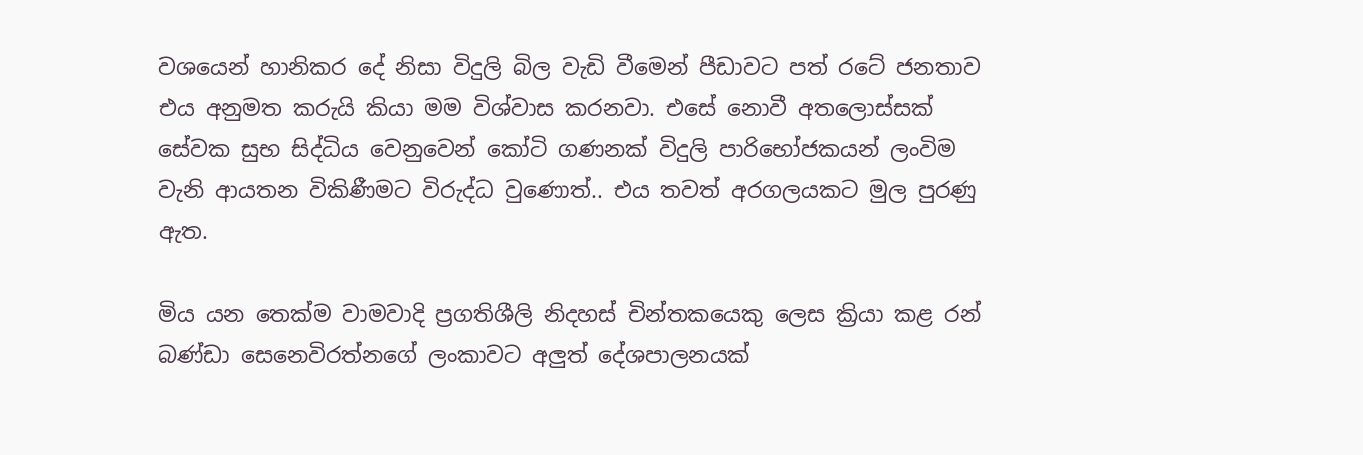වශයෙන් හානිකර දේ නිසා විදුලි බිල වැඩි වීමෙන් පීඩාවට පත් රටේ ජනතාව එය අනුමත කරුයි කියා මම විශ්වාස කරනවා. එසේ නොවී අතලොස්සක් සේවක සුභ සිද්ධිය වෙනුවෙන් කෝටි ගණනක් විදුලි පාරිභෝජකයන් ලංවිම වැනි ආයතන විකිණීමට විරුද්ධ වුණොත්.. එය තවත් අරගලයකට මුල පුරණු ඇත.

මිය යන තෙක්ම වාමවාදි ප්‍රගතිශීලි නිදහස් චින්තකයෙකු ලෙස ක්‍රියා කළ රන් බණ්ඩා සෙනෙවිරත්නගේ ලංකාවට අලුත් දේශපාලනයක්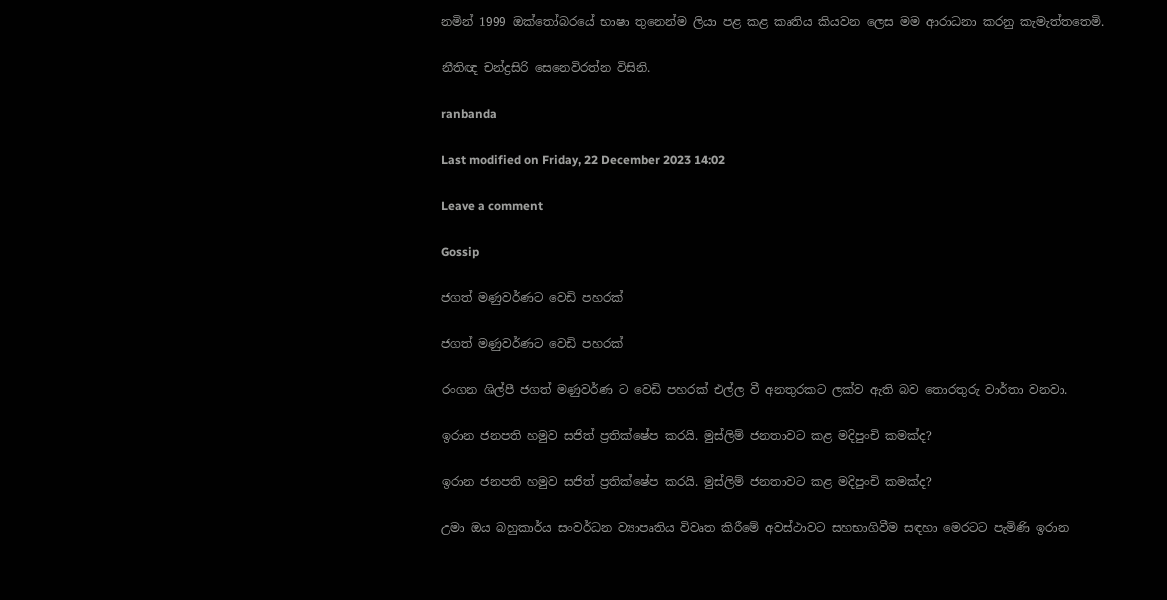නමින් 1999 ඔක්තෝබරයේ භාෂා තුනෙන්ම ලියා පළ කළ කෘතිය කියවන ලෙස මම ආරාධනා කරනු කැමැත්තතෙමි.

නීතිඥ චන්ද්‍රසිරි සෙනෙවිරත්න විසිනි.

ranbanda

Last modified on Friday, 22 December 2023 14:02

Leave a comment

Gossip

ජගත් මණුවර්ණට වෙඩි පහරක්

ජගත් මණුවර්ණට වෙඩි පහරක්

රංගන ශිල්පී ජගත් මණුවර්ණ ට වෙඩි පහරක් එල්ල වී අනතුරකට ලක්ව ඇති බව තොරතුරු වාර්තා වනවා.

ඉරාන ජනපති හමුව සජිත් ප්‍රතික්ෂේප කරයි. මුස්ලිම් ජනතාවට කළ මදිපුංචි කමක්ද?

ඉරාන ජනපති හමුව සජිත් ප්‍රතික්ෂේප කරයි. මුස්ලිම් ජනතාවට කළ මදිපුංචි කමක්ද?

උමා ඔය බහුකාර්ය සංවර්ධන ව්‍යාපෘතිය විවෘත කිරීමේ අවස්ථාවට සහභාගිවීම සඳහා මෙරටට පැමිණි ඉරාන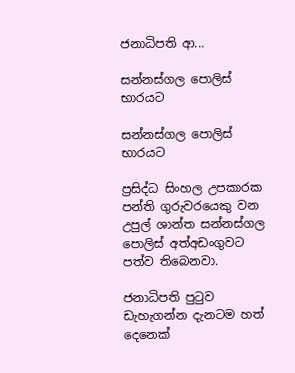ජනාධිපති ආ...

සන්නස්ගල පොලිස් භාරයට

සන්නස්ගල පොලිස් භාරයට

ප්‍රසිද්ධ සිංහල උපකාරක පන්ති ගුරුවරයෙකු වන උපුල් ශාන්ත සන්නස්ගල පොලිස් අත්අඩංගුවට පත්ව තිබෙනවා.

ජනාධිපති පුටුව ඩැහැගන්න දැනටම හත් දෙනෙක්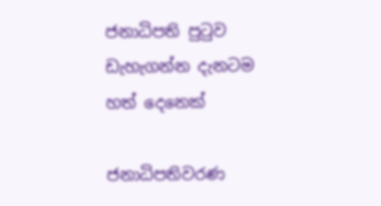ජනාධිපති පුටුව ඩැහැගන්න දැනටම හත් දෙනෙක්

ජනාධිපතිවරණ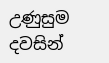උණුසුම දවසින්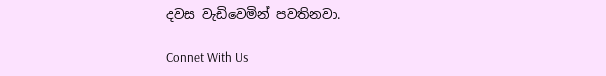දවස වැඩිවෙමින් පවතිනවා.

Connet With Us